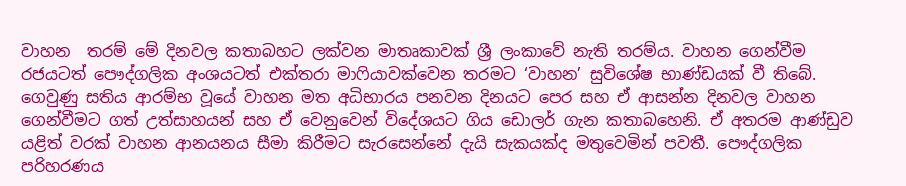වාහන  තරම් මේ දිනවල කතාබහට ලක්වන මාතෘකාවක් ශ්‍රී ලංකාවේ නැති තරම්ය. වාහන ගෙන්වීම රජයටත් පෞද්ගලික අංශයටත් එක්තරා මාෆියාවක්වෙන තරමට ‘වාහන’ සුවිශේෂ භාණ්ඩයක් වී තිබේ. ගෙවුණු සතිය ආරම්භ වූයේ වාහන මත අධිභාරය පනවන දිනයට පෙර සහ ඒ ආසන්න දිනවල වාහන ගෙන්වීමට ගත් උත්සාහයන් සහ ඒ වෙනුවෙන් විදේශයට ගිය ඩොලර් ගැන කතාබහෙනි. ඒ අතරම ආණ්ඩුව යළිත් වරක් වාහන ආනයනය සීමා කිරීමට සැරසෙන්නේ දැයි සැකයක්ද මතුවෙමින් පවතී. පෞද්ගලික පරිහරණය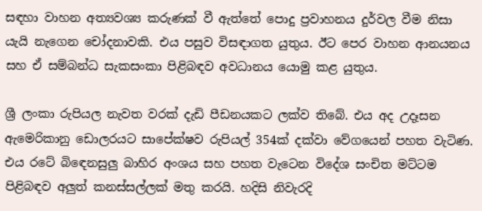සඳහා වාහන අත්‍යවශ්‍ය කරුණක් වී ඇත්තේ පොදු ප්‍රවාහනය දුර්වල වීම නිසා යැයි නැගෙන චෝදනාවකි. එය පසුව විසඳාගත යුතුය. ඊට පෙර වාහන ආනයනය සහ ඒ සම්බන්ධ සැකසංකා පිළිබඳව අවධානය යොමු කළ යුතුය.

ශ්‍රී ලංකා රුපියල නැවත වරක් දැඩි පීඩනයකට ලක්ව තිබේ. එය අද උදෑසන ඇමෙරිකානු ඩොලරයට සාපේක්ෂව රුපියල් 354ක් දක්වා වේගයෙන් පහත වැටිණ. එය රටේ බිඳෙනසුලු‍ බාහිර අංශය සහ පහත වැටෙන විදේශ සංචිත මට්ටම පිළිබඳව අලු‍ත් කනස්සල්ලක් මතු කරයි. හදිසි නිවැරදි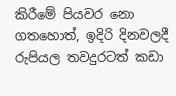කිරීමේ පියවර නො ගතහොත්, ඉදිරි දිනවලදී රුපියල තවදුරටත් කඩා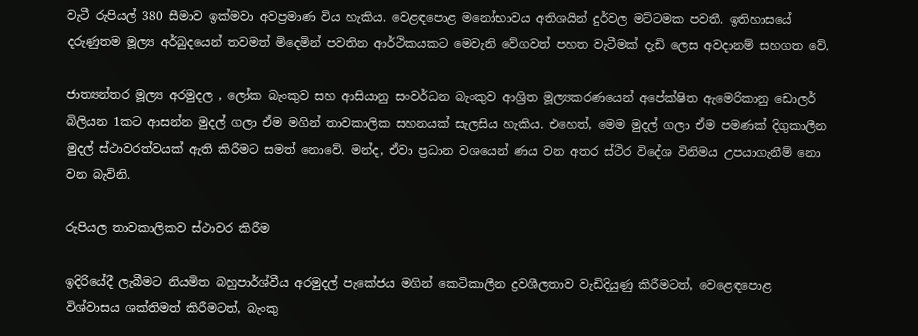වැටී රුපියල් 380 සීමාව ඉක්මවා අවප්‍රමාණ විය හැකිය. වෙළඳපොළ මනෝභාවය අතිශයින් දුර්වල මට්ටමක පවතී. ඉතිහාසයේ දරුණුතම මූල්‍ය අර්බුදයෙන් තවමත් මිදෙමින් පවතින ආර්ථිකයකට මෙවැනි වේගවත් පහත වැටීමක් දැඩි ලෙස අවදානම් සහගත වේ.

ජාත්‍යන්තර මූල්‍ය අරමුදල , ලෝක බැංකුව සහ ආසියානු සංවර්ධන බැංකුව ආශ්‍රිත මූල්‍යකරණයෙන් අපේක්ෂිත ඇමෙරිකානු ඩොලර් බිලියන 1කට ආසන්න මුදල් ගලා ඒම මගින් තාවකාලික සහනයක් සැලසිය හැකිය. එහෙත්, මෙම මුදල් ගලා ඒම පමණක් දිගුකාලීන මුදල් ස්ථාවරත්වයක් ඇති කිරීමට සමත් නොවේ. මන්ද, ඒවා ප්‍රධාන වශයෙන් ණය වන අතර ස්ථිර විදේශ විනිමය උපයාගැනීම් නො වන බැවිනි.

රුපියල තාවකාලිකව ස්ථාවර කිරීම

ඉදිරියේදී ලැබීමට නියමිත බහුපාර්ශ්වීය අරමුදල් පැකේජය මගින් කෙටිකාලීන ද්‍රවශීලතාව වැඩිදියුණු කිරීමටත්, වෙළෙඳපොළ විශ්වාසය ශක්තිමත් කිරීමටත්, බැංකු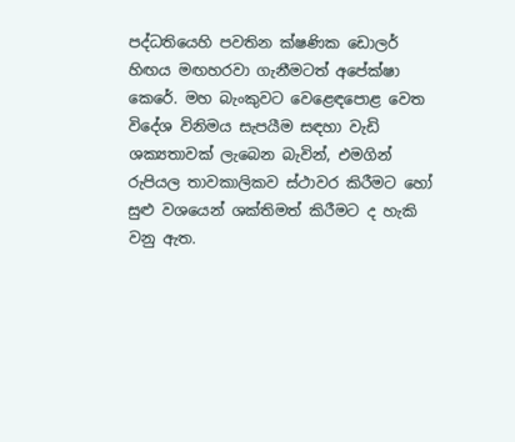පද්ධතියෙහි පවතින ක්ෂණික ඩොලර් හිඟය මඟහරවා ගැනීමටත් අපේක්ෂා කෙරේ. මහ බැංකුවට වෙළෙඳපොළ වෙත විදේශ විනිමය සැපයීම සඳහා වැඩි ශක්‍යතාවක් ලැබෙන බැවින්, එමගින් රුපියල තාවකාලිකව ස්ථාවර කිරීමට හෝ සුළු වශයෙන් ශක්තිමත් කිරීමට ද හැකි වනු ඇත.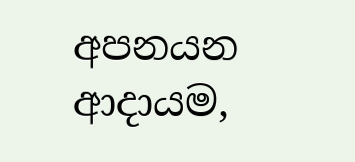අපනයන ආදායම,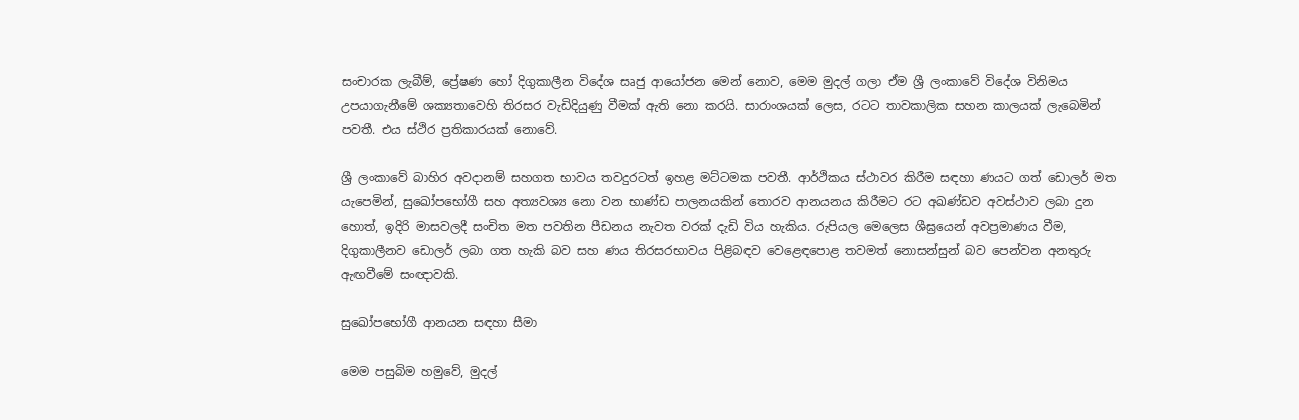සංචාරක ලැබීම්, ප්‍රේෂණ හෝ දිගුකාලීන විදේශ සෘජු ආයෝජන මෙන් නොව, මෙම මුදල් ගලා ඒම ශ්‍රී ලංකාවේ විදේශ විනිමය උපයාගැනීමේ ශක්‍යතාවෙහි තිරසර වැඩිදියුණු වීමක් ඇති නො කරයි. සාරාංශයක් ලෙස, රටට තාවකාලික සහන කාලයක් ලැබෙමින් පවතී. එය ස්ථිර ප්‍රතිකාරයක් නොවේ.

ශ්‍රී ලංකාවේ බාහිර අවදානම් සහගත භාවය තවදුරටත් ඉහළ මට්ටමක පවතී. ආර්ථිකය ස්ථාවර කිරීම සඳහා ණයට ගත් ඩොලර් මත යැපෙමින්, සුඛෝපභෝගී සහ අත්‍යවශ්‍ය නො වන භාණ්ඩ පාලනයකින් තොරව ආනයනය කිරීමට රට අඛණ්ඩව අවස්ථාව ලබා දුන හොත්, ඉදිරි මාසවලදී සංචිත මත පවතින පීඩනය නැවත වරක් දැඩි විය හැකිය. රුපියල මෙලෙස ශීඝ්‍රයෙන් අවප්‍රමාණය වීම, දිගුකාලීනව ඩොලර් ලබා ගත හැකි බව සහ ණය තිරසරභාවය පිළිබඳව වෙළෙඳපොළ තවමත් නොසන්සුන් බව පෙන්වන අනතුරු ඇඟවීමේ සංඥාවකි.

සුඛෝපභෝගී ආනයන සඳහා සීමා

මෙම පසුබිම හමුවේ, මුදල්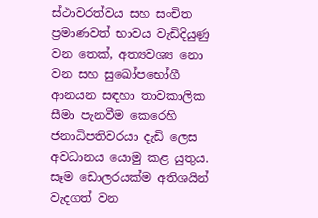ස්ථාවරත්වය සහ සංචිත ප්‍රමාණවත් භාවය වැඩිදියුණු වන තෙක්, අත්‍යවශ්‍ය නො වන සහ සුඛෝපභෝගී ආනයන සඳහා තාවකාලික සීමා පැනවීම කෙරෙහි ජනාධිපතිවරයා දැඩි ලෙස අවධානය යොමු කළ යුතුය. සෑම ඩොලරයක්ම අතිශයින් වැදගත් වන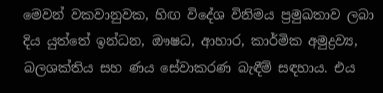මෙවන් වකවානුවක, හිඟ විදේශ විනිමය ප්‍රමුඛතාව ලබා දිය යුත්තේ ඉන්ධන, ඖෂධ, ආහාර, කාර්මික අමුද්‍රව්‍ය, බලශක්තිය සහ ණය සේවාකරණ බැඳීම් සඳහාය. එය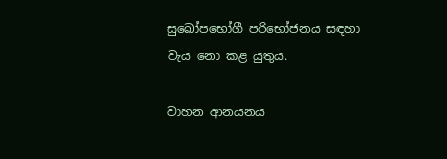සුඛෝපභෝගී පරිභෝජනය සඳහා වැය නො කළ යුතුය.

වාහන ආනයනය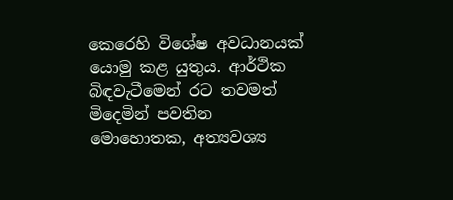කෙරෙහි විශේෂ අවධානයක් යොමු කළ යුතුය. ආර්ථික බිඳවැටීමෙන් රට තවමත් මිදෙමින් පවතින මොහොතක, අත්‍යවශ්‍ය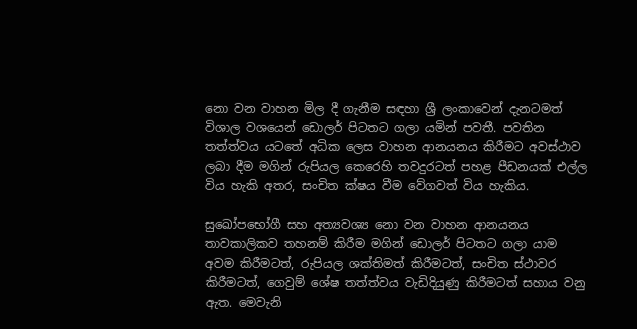නො වන වාහන මිල දී ගැනීම සඳහා ශ්‍රී ලංකාවෙන් දැනටමත් විශාල වශයෙන් ඩොලර් පිටතට ගලා යමින් පවතී. පවතින තත්ත්වය යටතේ අධික ලෙස වාහන ආනයනය කිරීමට අවස්ථාව ලබා දීම මගින් රුපියල කෙරෙහි තවදුරටත් පහළ පීඩනයක් එල්ල විය හැකි අතර, සංචිත ක්ෂය වීම වේගවත් විය හැකිය.

සුඛෝපභෝගී සහ අත්‍යවශ්‍ය නො වන වාහන ආනයනය තාවකාලිකව තහනම් කිරීම මගින් ඩොලර් පිටතට ගලා යාම අවම කිරීමටත්, රුපියල ශක්තිමත් කිරීමටත්, සංචිත ස්ථාවර කිරීමටත්, ගෙවුම් ශේෂ තත්ත්වය වැඩිදියුණු කිරීමටත් සහාය වනු ඇත. මෙවැනි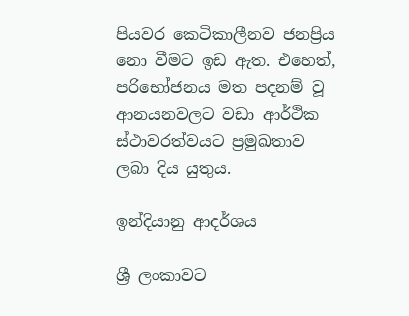පියවර කෙටිකාලීනව ජනප්‍රිය නො වීමට ඉඩ ඇත. එහෙත්, පරිභෝජනය මත පදනම් වූ ආනයනවලට වඩා ආර්ථික ස්ථාවරත්වයට ප්‍රමුඛතාව ලබා දිය යුතුය.

ඉන්දියානු ආදර්ශය

ශ්‍රී ලංකාවට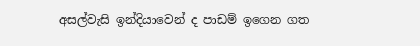අසල්වැසි ඉන්දියාවෙන් ද පාඩම් ඉගෙන ගත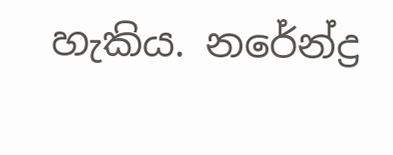හැකිය. නරේන්ද්‍ර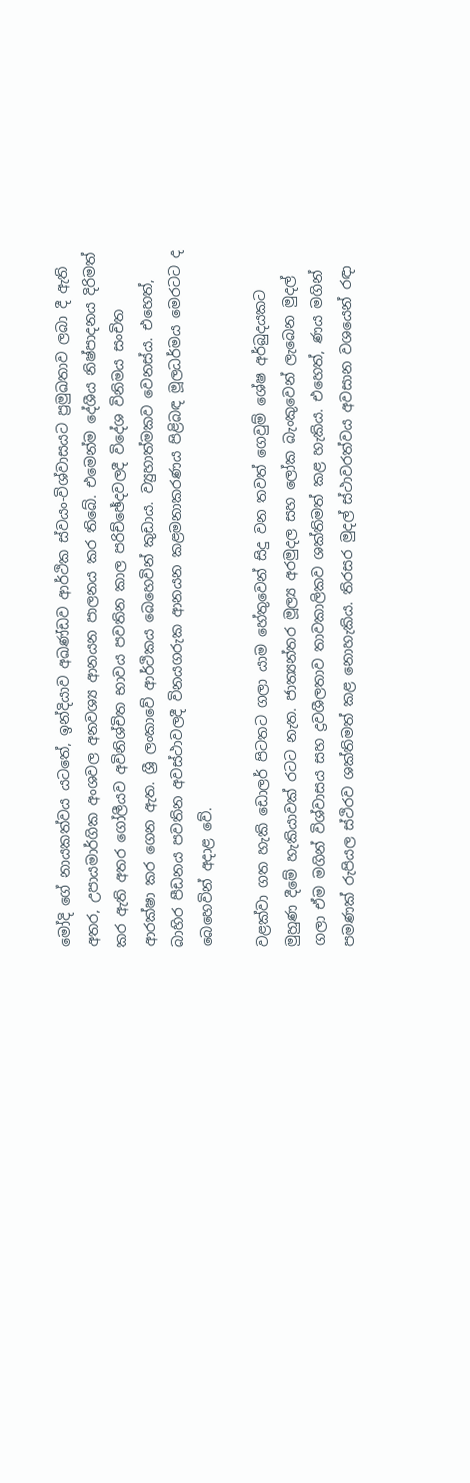මෝදි ගේ නායකත්වය යටතේ, ඉන්දියාව අඛණ්ඩව ආර්ථික ස්වයං-විශ්වාසයට ප්‍රමුඛතාව ලබා දී ඇති අතර, උපායමාර්ගික අංශවල අනවශ්‍ය ආනයන පාලනය කර තිබේ. එමෙන්ම දේශීය නිෂ්පාදනය දිරිමත් කර ඇති අතර ගෝලීයව අවිනිශ්චිත භාවය පවතින කාල පරිච්ඡේදවලදී විදේශ විනිමය සංචිත ආරක්ෂා කර ගෙන ඇත. ශ්‍රී ලංකාවේ ආර්ථිකය බෙහෙවින් කුඩාය. ව්‍යුහාත්මකව වෙනස්ය. එහෙත්, බාහිර පීඩනය පවතින අවස්ථාවලදී විනයගරුක ආනයන කළමනාකරණය පිළිබඳ මූලධර්මය මෙරටට ද බෙහෙවින් අදාළ වේ.

වළක්වා ගත හැකි ඩොලර් පිටතට ගලා යාම හේතුවෙන් සිදු වන තවත් ගෙවුම් ශේෂ අර්බුදයකට මුහුණ දීමේ හැකියාවක් රටට නැත. ජාත්‍යන්තර මූල්‍ය අරමුදල සහ ලෝක බැංකුවෙන් ලැබෙන මුදල් ගලා ඒම මගින් විශ්වාසය සහ ද්‍රවශීලතාව තාවකාලිකව ශක්තිමත් කළ හැකිය. එහෙත්, ණය මගින් පමණක් රුපියල ස්ථිරව ශක්තිමත් කළ නොහැකිය. තිරසර මුදල් ස්ථාවරත්වය අවසාන වශයෙන් රඳා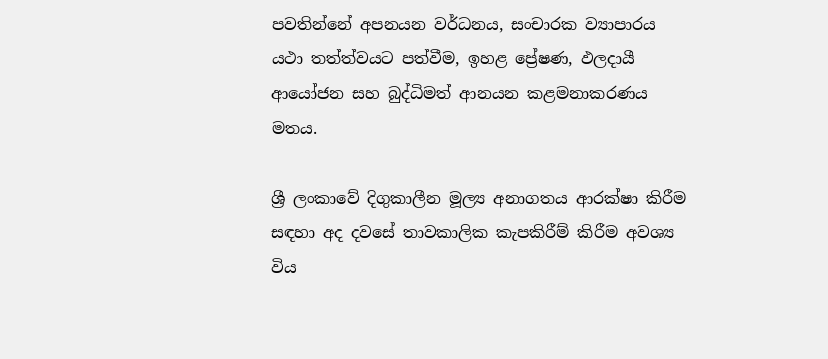පවතින්නේ අපනයන වර්ධනය, සංචාරක ව්‍යාපාරය යථා තත්ත්වයට පත්වීම, ඉහළ ප්‍රේෂණ, ඵලදායී ආයෝජන සහ බුද්ධිමත් ආනයන කළමනාකරණය මතය.

ශ්‍රී ලංකාවේ දිගුකාලීන මූල්‍ය අනාගතය ආරක්ෂා කිරීම සඳහා අද දවසේ තාවකාලික කැපකිරීම් කිරීම අවශ්‍ය විය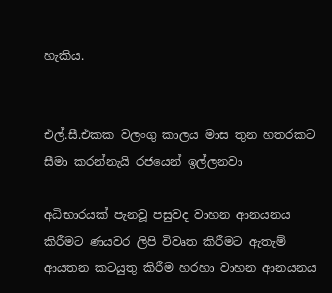හැකිය.


එල්.සී.එකක වලංගු කාලය මාස තුන හතරකට සීමා කරන්නැයි රජයෙන් ඉල්ලනවා

අධිභාරයක් පැනවූ පසුවද වාහන ආනයනය කිරීමට ණයවර ලිපි විවෘත කිරීමට ඇතැම් ආයතන කටයුතු කිරීම හරහා වාහන ආනයනය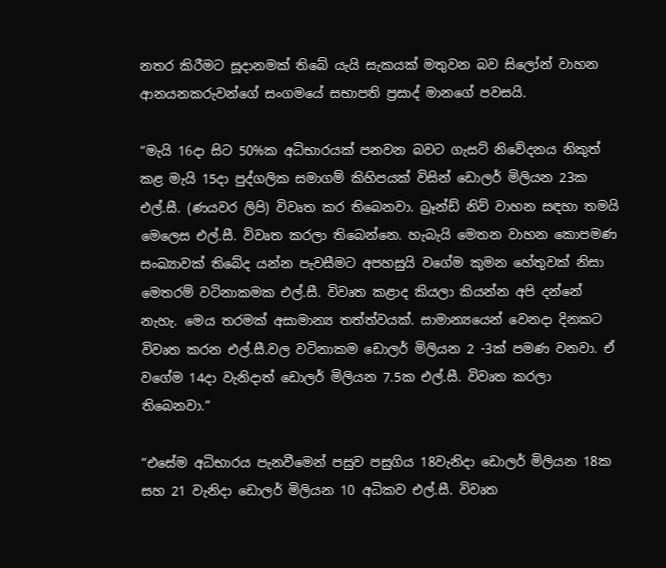නතර කිරීමට සූදානමක් තිබේ යැයි සැකයක් මතුවන බව සිලෝන් වාහන ආනයනකරුවන්ගේ සංගමයේ සභාපති ප්‍රසාද් මානගේ පවසයි.

“මැයි 16දා සිට 50%ක අධිභාරයක් පනවන බවට ගැසට් නිවේදනය නිකුත් කළ මැයි 15දා පුද්ගලික සමාගම් කිහිපයක් විසින් ඩොලර් මිලියන 23ක එල්.සී. (ණයවර ලිපි) විවෘත කර තිබෙනවා. බ්‍රෑන්ඩ් නිව් වාහන සඳහා තමයි මෙලෙස එල්.සී. විවෘත කරලා තිබෙන්නෙ. හැබැයි මෙතන වාහන කොපමණ සංඛ්‍යාවක් තිබේද යන්න පැවසීමට අපහසුයි වගේම කුමන හේතුවක් නිසා මෙතරම් වටිනාකමක එල්.සී. විවෘත කළාද කියලා කියන්න අපි දන්නේ නැහැ. මෙය තරමක් අසාමාන්‍ය තත්ත්වයක්. සාමාන්‍යයෙන් වෙනදා දිනකට විවෘත කරන එල්.සී.වල වටිනාකම ඩොලර් මිලියන 2 -3ක් පමණ වනවා. ඒ වගේම 14දා වැනිදාත් ඩොලර් මිලියන 7.5ක එල්.සී. විවෘත කරලා තිබෙනවා.”

“එසේම අධිභාරය පැනවීමෙන් පසුව පසුගිය 18වැනිදා ඩොලර් මිලියන 18ක සහ 21 වැනිදා ඩොලර් මිලියන 10 අධිකව එල්.සී. විවෘත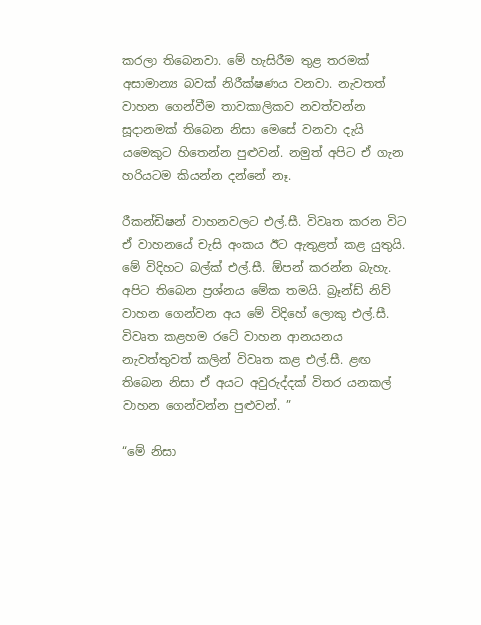කරලා තිබෙනවා. මේ හැසිරීම තුළ තරමක් අසාමාන්‍ය බවක් නිරීක්ෂණය වනවා. නැවතත් වාහන ගෙන්වීම තාවකාලිකව නවත්වන්න සූදානමක් තිබෙන නිසා මෙසේ වනවා දැයි යමෙකුට හිතෙන්න පුළුවන්. නමුත් අපිට ඒ ගැන හරියටම කියන්න දන්නේ නෑ.

රීකන්ඩිෂන් වාහනවලට එල්.සී. විවෘත කරන විට ඒ වාහනයේ චැසි අංකය ඊට ඇතුළත් කළ යුතුයි. මේ විදිහට බල්ක් එල්.සී. ඕපන් කරන්න බැහැ. අපිට තිබෙන ප්‍රශ්නය මේක තමයි. බ්‍රෑන්ඩ් නිව් වාහන ගෙන්වන අය මේ විදිහේ ලොකු එල්.සී. විවෘත කළහම රටේ වාහන ආනයනය නැවත්තුවත් කලින් විවෘත කළ එල්.සී. ළඟ තිබෙන නිසා ඒ අයට අවුරුද්දක් විතර යනකල් වාහන ගෙන්වන්න පුළුවන්. ”

“මේ නිසා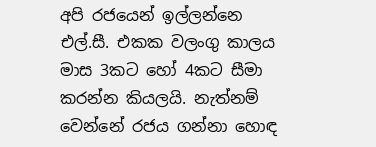අපි රජයෙන් ඉල්ලන්නෙ එල්.සී. එකක වලංගු කාලය මාස 3කට හෝ 4කට සීමා කරන්න කියලයි. නැත්නම් වෙන්නේ රජය ගන්නා හොඳ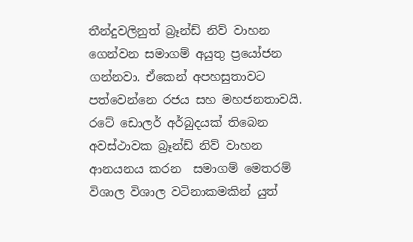තීන්දුවලිනුත් බ්‍රෑන්ඩ් නිව් වාහන ගෙන්වන සමාගම් අයුතු ප්‍රයෝජන ගන්නවා. ඒකෙන් අපහසුතාවට පත්වෙන්නෙ රජය සහ මහජනතාවයි. රටේ ඩොලර් අර්බුදයක් තිබෙන අවස්ථාවක බ්‍රෑන්ඩ් නිව් වාහන ආනයනය කරන  සමාගම් මෙතරම් විශාල විශාල වටිනාකමකින් යුත්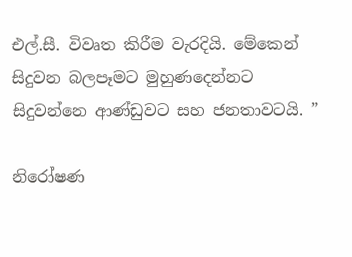එල්.සී. විවෘත කිරීම වැරදියි. මේකෙන් සිදුවන බලපෑමට මුහුණදෙන්නට සිදුවන්නෙ ආණ්ඩුවට සහ ජනතාවටයි. ”

නිරෝෂණ